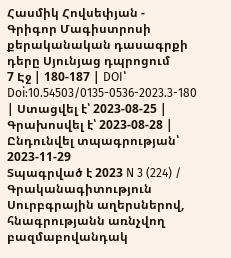Հասմիկ Հովսեփյան - Գրիգոր Մագիստրոսի քերականական դասագրքի դերը Սյունյաց դպրոցում
7 Էջ | 180-187 | DOI՝ Doi:10.54503/0135-0536-2023.3-180 | Ստացվել է՝ 2023-08-25 | Գրախոսվել է՝ 2023-08-28 | Ընդունվել տպագրության՝ 2023-11-29
Տպագրված է 2023 N 3 (224) / Գրականագիտություն
Սուրբգրային աղերսներով, հնագրությանն առնչվող բազմաբովանդակ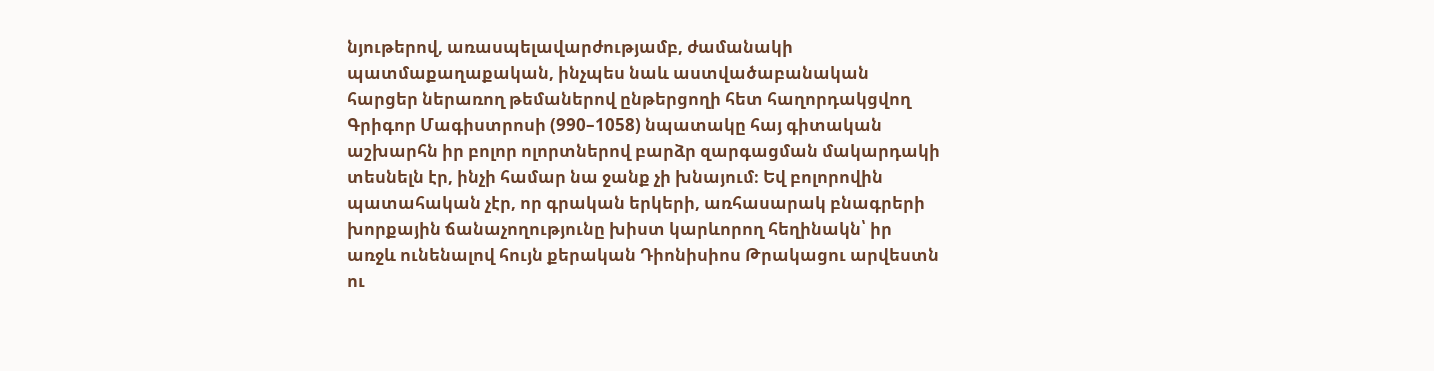նյութերով, առասպելավարժությամբ, ժամանակի պատմաքաղաքական, ինչպես նաև աստվածաբանական հարցեր ներառող թեմաներով ընթերցողի հետ հաղորդակցվող Գրիգոր Մագիստրոսի (990–1058) նպատակը հայ գիտական աշխարհն իր բոլոր ոլորտներով բարձր զարգացման մակարդակի տեսնելն էր, ինչի համար նա ջանք չի խնայում։ Եվ բոլորովին պատահական չէր, որ գրական երկերի, առհասարակ բնագրերի խորքային ճանաչողությունը խիստ կարևորող հեղինակն՝ իր առջև ունենալով հույն քերական Դիոնիսիոս Թրակացու արվեստն ու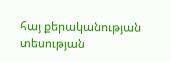հայ քերականության տեսության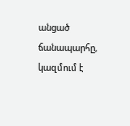անցած ճանապարհը, կազմում է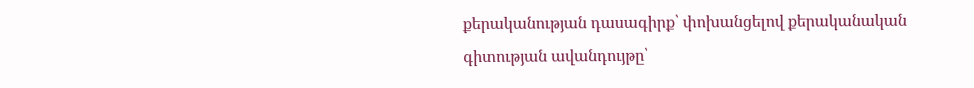քերականության դասագիրք՝ փոխանցելով քերականական գիտության ավանդույթը՝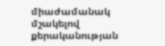միաժամանակ մշակելով քերականության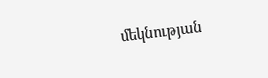մեկնության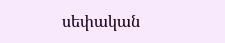սեփական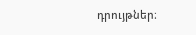դրույթներ։